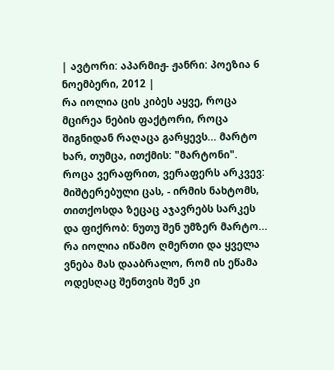| ავტორი: აპარმიჟ- ჟანრი: პოეზია 6 ნოემბერი, 2012 |
რა იოლია ცის კიბეს აყვე, როცა მცირეა ნების ფაქტორი, როცა შიგნიდან რაღაცა გარყევს... მარტო ხარ, თუმცა, ითქმის: "მარტონი".
როცა ვერაფრით, ვერაფერს არკვევ: მიშტერებული ცას, - ირმის ნახტომს, თითქოსდა ზეცაც აჯავრებს სარკეს და ფიქრობ: ნუთუ შენ უმზერ მარტო...
რა იოლია იწამო ღმერთი და ყველა ვნება მას დააბრალო, რომ ის ეწამა ოდესღაც შენთვის შენ კი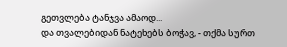გეთვლება ტანჯვა ამაოდ...
და თვალებიდან ნატეხებს ბოჭავ, - თქმა სურთ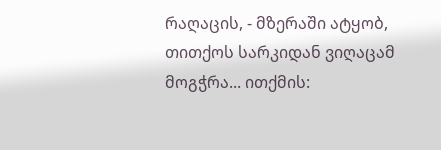რაღაცის, - მზერაში ატყობ, თითქოს სარკიდან ვიღაცამ მოგჭრა... ითქმის: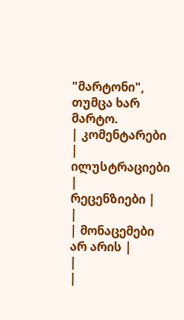"მარტონი", თუმცა ხარ მარტო.
| კომენტარები |
ილუსტრაციები |
რეცენზიები |
|
| მონაცემები არ არის |
|
|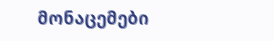მონაცემები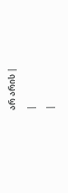არ არის |
|
|